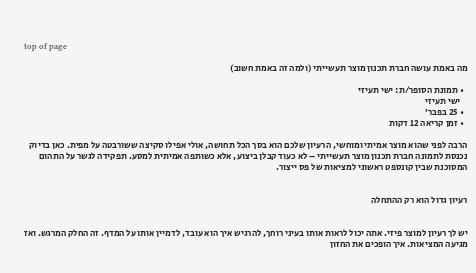top of page

מה באמת עושה חברת תכנון מוצר תעשייתי (ולמה זה באמת חשוב)

  • תמונת הסופר/ת: ישי תעיזי
    ישי תעיזי
  • 25 בפבר׳
  • זמן קריאה 12 דקות

הרבה לפני שהוא מוצר אמיתי ומוחשי, הרעיון שלכם הוא בסך הכל תחושה, אולי אפילו סקיצה ששורבטה על מפית. כאן בדיוק נכנסת לתמונה חברת תכנון מוצר תעשייתי – לא כעוד קבלן ביצוע, אלא כשותפה אמיתית למסע. תפקידה לגשר על התהום המסוכנת שבין קונספט ראשוני למציאות של פס ייצור.


רעיון גדול הוא רק ההתחלה


יש לך רעיון למוצר פיזי. אתה יכול לראות אותו בעיני רוחך, להרגיש איך הוא עובד, לדמיין אותו על המדף. זה החלק המרגש. ואז מגיעה המציאות. איך הופכים את החזון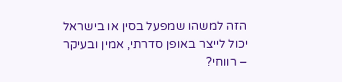הזה למשהו שמפעל בסין או בישראל יכול לייצר באופן סדרתי, אמין ובעיקר – רווחי?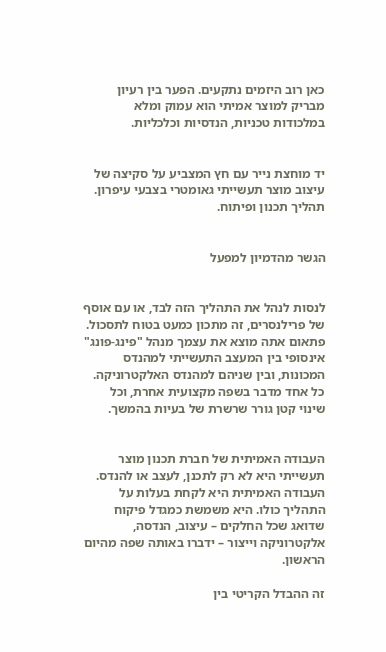כאן רוב היזמים נתקעים. הפער בין רעיון מבריק למוצר אמיתי הוא עמוק ומלא במלכודות טכניות, הנדסיות וכלכליות.


יד מוחצת נייר עם חץ המצביע על סקיצה של עיצוב מוצר תעשייתי גאומטרי בצבעי עיפרון. תהליך תכנון ופיתוח.


הגשר מהדמיון למפעל


לנסות לנהל את התהליך הזה לבד, או עם אוסף של פרילנסרים, זה מתכון כמעט בטוח לתסכול. פתאום אתה מוצא את עצמך מנהל "פינג-פונג" אינסופי בין המעצב התעשייתי למהנדס המכונות, ובין שניהם למהנדס האלקטרוניקה. כל אחד מדבר בשפה מקצועית אחרת, וכל שינוי קטן גורר שרשרת של בעיות בהמשך.


העבודה האמיתית של חברת תכנון מוצר תעשייתי היא לא רק לתכנן, לעצב או להנדס. העבודה האמיתית היא לקחת בעלות על התהליך כולו. היא משמשת כמגדל פיקוח שדואג שכל החלקים – עיצוב, הנדסה, אלקטרוניקה וייצור – ידברו באותה שפה מהיום הראשון.

זה ההבדל הקריטי בין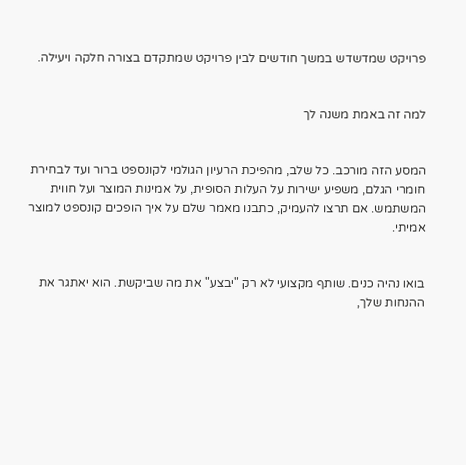פרויקט שמדשדש במשך חודשים לבין פרויקט שמתקדם בצורה חלקה ויעילה.


למה זה באמת משנה לך


המסע הזה מורכב. כל שלב, מהפיכת הרעיון הגולמי לקונספט ברור ועד לבחירת חומרי הגלם, משפיע ישירות על העלות הסופית, על אמינות המוצר ועל חווית המשתמש. אם תרצו להעמיק, כתבנו מאמר שלם על איך הופכים קונספט למוצר אמיתי.


בואו נהיה כנים. שותף מקצועי לא רק "יבצע" את מה שביקשת. הוא יאתגר את ההנחות שלך,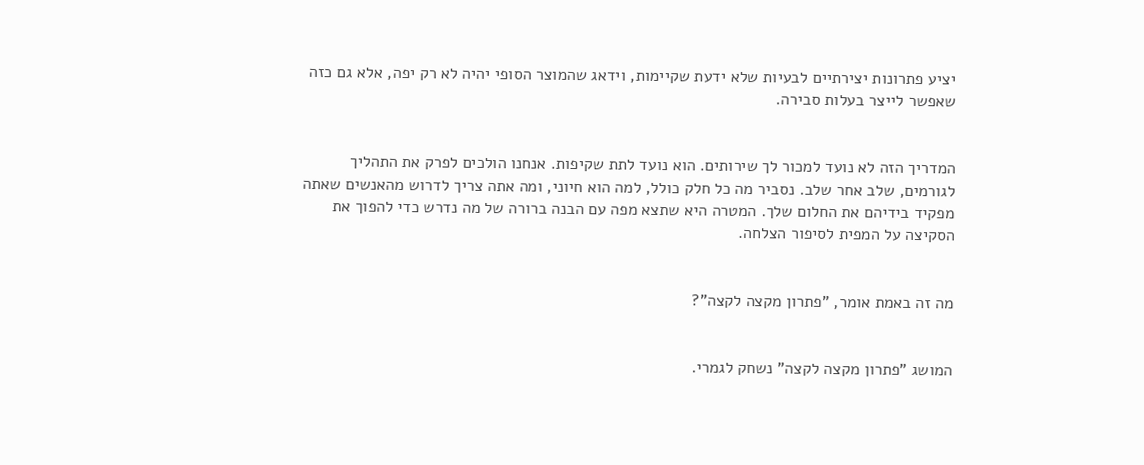יציע פתרונות יצירתיים לבעיות שלא ידעת שקיימות, וידאג שהמוצר הסופי יהיה לא רק יפה, אלא גם כזה שאפשר לייצר בעלות סבירה.


המדריך הזה לא נועד למכור לך שירותים. הוא נועד לתת שקיפות. אנחנו הולכים לפרק את התהליך לגורמים, שלב אחר שלב. נסביר מה כל חלק כולל, למה הוא חיוני, ומה אתה צריך לדרוש מהאנשים שאתה מפקיד בידיהם את החלום שלך. המטרה היא שתצא מפה עם הבנה ברורה של מה נדרש כדי להפוך את הסקיצה על המפית לסיפור הצלחה.


מה זה באמת אומר, "פתרון מקצה לקצה"?


המושג "פתרון מקצה לקצה" נשחק לגמרי.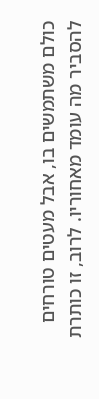כולם משתמשים בו, אבל מעטים טורחים להסביר מה עומד מאחוריו. לרוב, זו כותרת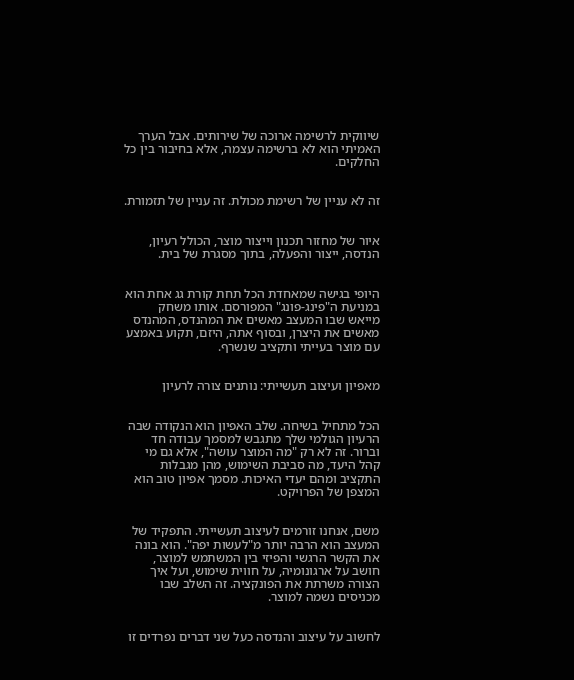שיווקית לרשימה ארוכה של שירותים. אבל הערך האמיתי הוא לא ברשימה עצמה, אלא בחיבור בין כל החלקים.


זה לא עניין של רשימת מכולת. זה עניין של תזמורת.


איור של מחזור תכנון וייצור מוצר, הכולל רעיון, הנדסה, ייצור והפעלה, בתוך מסגרת של בית.


היופי בגישה שמאחדת הכל תחת קורת גג אחת הוא במניעת ה"פינג-פונג" המפורסם. אותו משחק מייאש שבו המעצב מאשים את המהנדס, המהנדס מאשים את היצרן, ובסוף אתה, היזם, תקוע באמצע עם מוצר בעייתי ותקציב שנשרף.


מאפיון ועיצוב תעשייתי: נותנים צורה לרעיון


הכל מתחיל בשיחה. שלב האפיון הוא הנקודה שבה הרעיון הגולמי שלך מתגבש למסמך עבודה חד וברור. זה לא רק "מה המוצר עושה", אלא גם מי קהל היעד, מה סביבת השימוש, מהן מגבלות התקציב ומהם יעדי האיכות. מסמך אפיון טוב הוא המצפן של הפרויקט.


משם, אנחנו זורמים לעיצוב תעשייתי. התפקיד של המעצב הוא הרבה יותר מ"לעשות יפה". הוא בונה את הקשר הרגשי והפיזי בין המשתמש למוצר, חושב על ארגונומיה, על חווית שימוש, ועל איך הצורה משרתת את הפונקציה. זה השלב שבו מכניסים נשמה למוצר.


לחשוב על עיצוב והנדסה כעל שני דברים נפרדים זו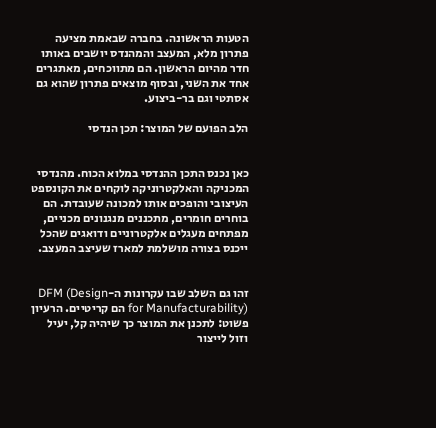הטעות הראשונה. בחברה שבאמת מציעה פתרון מלא, המעצב והמהנדס יושבים באותו חדר מהיום הראשון. הם מתווכחים, מאתגרים אחד את השני, ובסוף מוצאים פתרון שהוא גם אסתטי וגם בר-ביצוע.

הלב הפועם של המוצר: תכן הנדסי


כאן נכנס התכן ההנדסי במלוא הכוח. מהנדסי המכניקה והאלקטרוניקה לוקחים את הקונספט העיצובי והופכים אותו למכונה שעובדת. הם בוחרים חומרים, מתכננים מנגנונים מכניים, מפתחים מעגלים אלקטרוניים ודואגים שהכל ייכנס בצורה מושלמת למארז שעיצב המעצב.


זהו גם השלב שבו עקרונות ה-DFM (Design for Manufacturability) הם קריטיים. הרעיון פשוט: לתכנן את המוצר כך שיהיה קל, יעיל וזול לייצור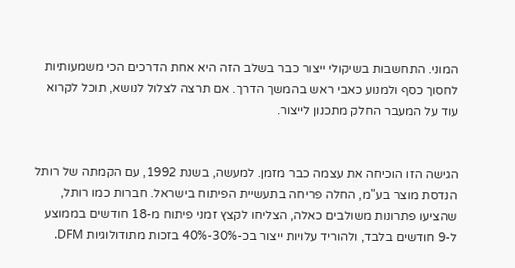המוני. התחשבות בשיקולי ייצור כבר בשלב הזה היא אחת הדרכים הכי משמעותיות לחסוך כסף ולמנוע כאבי ראש בהמשך הדרך. אם תרצה לצלול לנושא, תוכל לקרוא עוד על המעבר החלק מתכנון לייצור.


הגישה הזו הוכיחה את עצמה כבר מזמן. למעשה, בשנת 1992, עם הקמתה של רותל הנדסת מוצר בע"מ, החלה פריחה בתעשיית הפיתוח בישראל. חברות כמו רותל, שהציעו פתרונות משולבים כאלה, הצליחו לקצץ זמני פיתוח מ-18 חודשים בממוצע ל-9 חודשים בלבד, ולהוריד עלויות ייצור בכ-30%-40% בזכות מתודולוגיות DFM.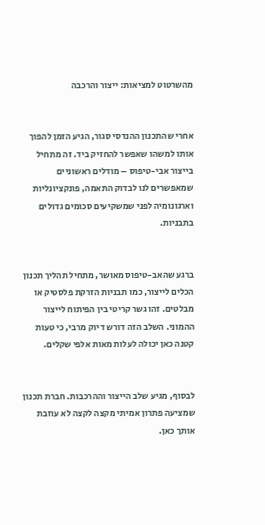מהשרטוט למציאות: ייצור והרכבה


אחרי שהתכנון ההנדסי סגור, הגיע הזמן להפוך אותו למשהו שאפשר להחזיק ביד. זה מתחיל בייצור אבי-טיפוס – מודלים ראשוניים שמאפשרים לנו לבדוק התאמה, פונקציונליות וארגונומיה לפני שמשקיעים סכומים גדולים בתבניות.


ברגע שהאב-טיפוס מאושר, מתחיל תהליך תכנון הכלים לייצור, כמו תבניות הזרקת פלסטיק או מבלטים. זהו גשר קריטי בין הפיתוח לייצור ההמוני. השלב הזה דורש דיוק מרבי, כי טעות קטנה כאן יכולה לעלות מאות אלפי שקלים.


לבסוף, מגיע שלב הייצור וההרכבות. חברת תכנון שמציעה פתרון אמיתי מקצה לקצה לא עוזבת אותך כאן.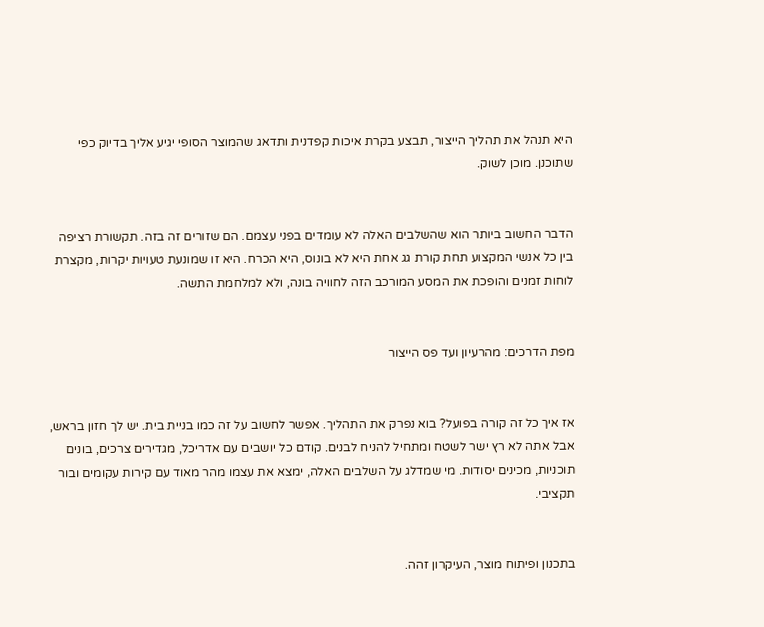היא תנהל את תהליך הייצור, תבצע בקרת איכות קפדנית ותדאג שהמוצר הסופי יגיע אליך בדיוק כפי שתוכנן. מוכן לשוק.


הדבר החשוב ביותר הוא שהשלבים האלה לא עומדים בפני עצמם. הם שזורים זה בזה. תקשורת רציפה בין כל אנשי המקצוע תחת קורת גג אחת היא לא בונוס, היא הכרח. היא זו שמונעת טעויות יקרות, מקצרת לוחות זמנים והופכת את המסע המורכב הזה לחוויה בונה, ולא למלחמת התשה.


מפת הדרכים: מהרעיון ועד פס הייצור


אז איך כל זה קורה בפועל? בוא נפרק את התהליך. אפשר לחשוב על זה כמו בניית בית. יש לך חזון בראש, אבל אתה לא רץ ישר לשטח ומתחיל להניח לבנים. קודם כל יושבים עם אדריכל, מגדירים צרכים, בונים תוכניות, מכינים יסודות. מי שמדלג על השלבים האלה, ימצא את עצמו מהר מאוד עם קירות עקומים ובור תקציבי.


בתכנון ופיתוח מוצר, העיקרון זהה.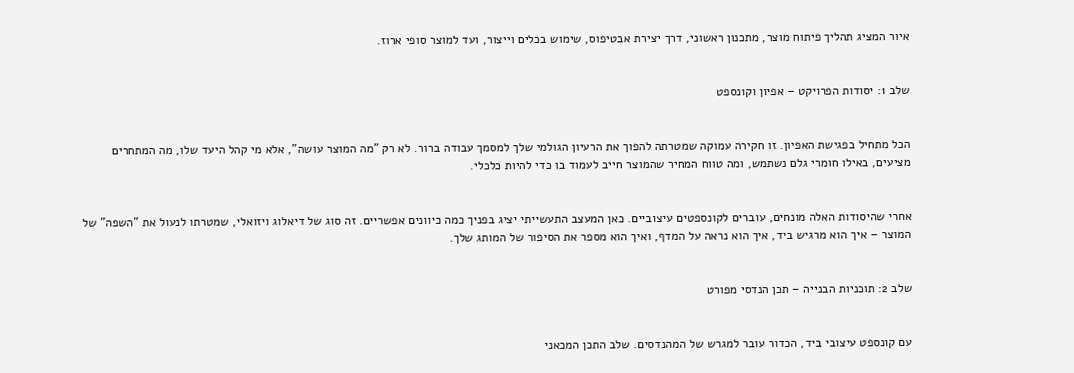איור המציג תהליך פיתוח מוצר, מתכנון ראשוני, דרך יצירת אבטיפוס, שימוש בכלים וייצור, ועד למוצר סופי ארוז.


שלב 1: יסודות הפרויקט – אפיון וקונספט


הכל מתחיל בפגישת האפיון. זו חקירה עמוקה שמטרתה להפוך את הרעיון הגולמי שלך למסמך עבודה ברור. לא רק "מה המוצר עושה", אלא מי קהל היעד שלו, מה המתחרים מציעים, באילו חומרי גלם נשתמש, ומה טווח המחיר שהמוצר חייב לעמוד בו כדי להיות כלכלי.


אחרי שהיסודות האלה מונחים, עוברים לקונספטים עיצוביים. כאן המעצב התעשייתי יציג בפניך כמה כיוונים אפשריים. זה סוג של דיאלוג ויזואלי, שמטרתו לנעול את "השפה" של המוצר – איך הוא מרגיש ביד, איך הוא נראה על המדף, ואיך הוא מספר את הסיפור של המותג שלך.


שלב 2: תוכניות הבנייה – תכן הנדסי מפורט


עם קונספט עיצובי ביד, הכדור עובר למגרש של המהנדסים. שלב התכן המכאני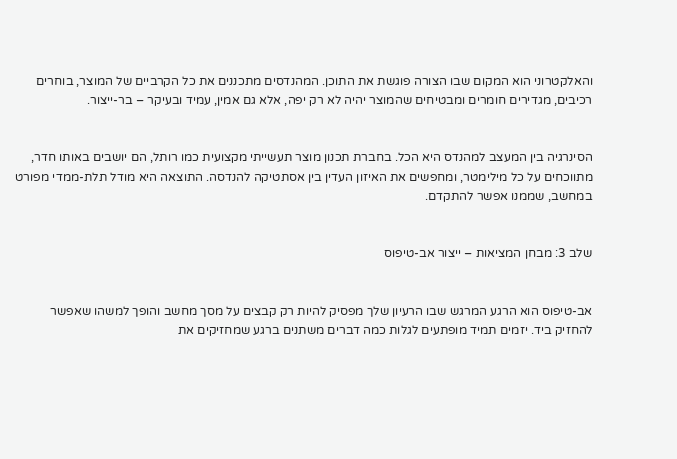והאלקטרוני הוא המקום שבו הצורה פוגשת את התוכן. המהנדסים מתכננים את כל הקרביים של המוצר, בוחרים רכיבים, מגדירים חומרים ומבטיחים שהמוצר יהיה לא רק יפה, אלא גם אמין, עמיד ובעיקר – בר-ייצור.


הסינרגיה בין המעצב למהנדס היא הכל. בחברת תכנון מוצר תעשייתי מקצועית כמו רותל, הם יושבים באותו חדר, מתווכחים על כל מילימטר, ומחפשים את האיזון העדין בין אסתטיקה להנדסה. התוצאה היא מודל תלת-ממדי מפורט במחשב, שממנו אפשר להתקדם.


שלב 3: מבחן המציאות – ייצור אב-טיפוס


אב-טיפוס הוא הרגע המרגש שבו הרעיון שלך מפסיק להיות רק קבצים על מסך מחשב והופך למשהו שאפשר להחזיק ביד. יזמים תמיד מופתעים לגלות כמה דברים משתנים ברגע שמחזיקים את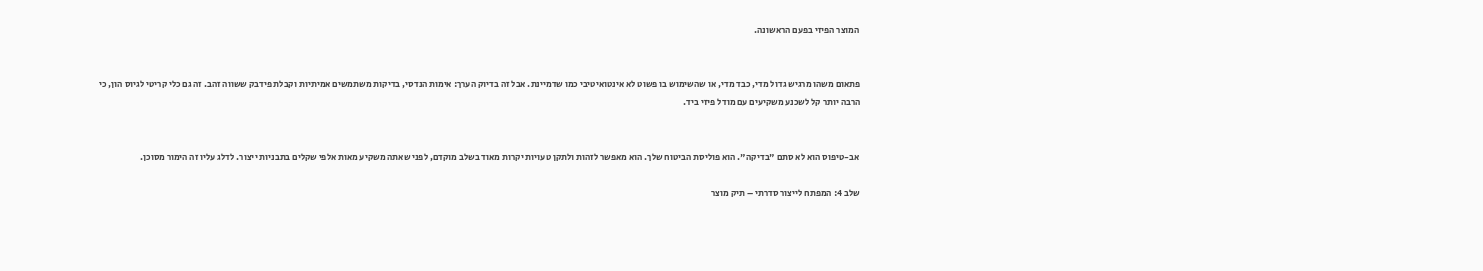המוצר הפיזי בפעם הראשונה.


פתאום משהו מרגיש גדול מדי, כבד מדי, או שהשימוש בו פשוט לא אינטואיטיבי כמו שדמיינת. אבל זה בדיוק הערך: אימות הנדסי, בדיקות משתמשים אמיתיות וקבלת פידבק ששווה זהב. זה גם כלי קריטי לגיוס הון, כי הרבה יותר קל לשכנע משקיעים עם מודל פיזי ביד.


אב-טיפוס הוא לא סתם "בדיקה". הוא פוליסת הביטוח שלך. הוא מאפשר לזהות ולתקן טעויות יקרות מאוד בשלב מוקדם, לפני שאתה משקיע מאות אלפי שקלים בתבניות ייצור. לדלג עליו זה הימור מסוכן.

שלב 4: המפתח לייצור סדרתי – תיק מוצר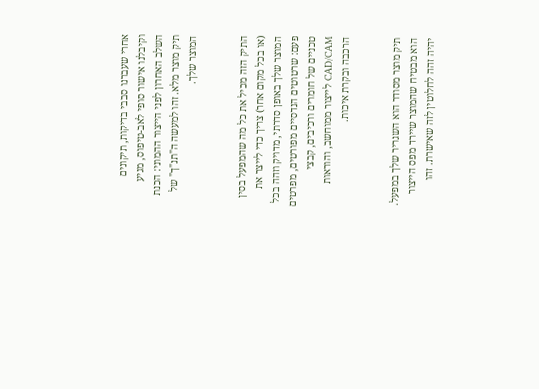אחרי שעברנו סבבי בדיקות, תיקונים וקיבלנו אישור סופי לאב-טיפוס, מגיע השלב האחרון לפני הייצור ההמוני: הכנת תיק מוצר מלא. זהו למעשה ה"תנ"ך" של המוצר שלך.


התיק הזה מכיל את כל מה שהמפעל בסין (או בכל מקום אחר) צריך כדי לייצר את המוצר שלך באופן סדרתי, מדויק וזהה בכל פעם: שרטוטים הנדסיים מפורטים, מפרטים טכניים של חומרים ורכיבים, קבצי CAD/CAM לייצור ממוחשב, והוראות הרכבה ובקרת איכות.


תיק מוצר מסודר הוא השגריר שלך במפעל. הוא מבטיח שהמוצר שיירד מפס הייצור יהיה זהה לחלוטין לזה שאישרת. זהו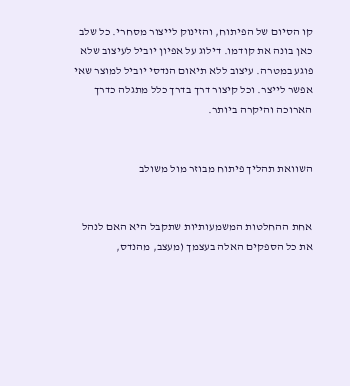קו הסיום של הפיתוח, והזינוק לייצור מסחרי. כל שלב כאן בונה את קודמו. דילוג על אפיון יוביל לעיצוב שלא פוגע במטרה. עיצוב ללא תיאום הנדסי יוביל למוצר שאי אפשר לייצר. וכל קיצור דרך בדרך כלל מתגלה כדרך הארוכה והיקרה ביותר.


השוואת תהליך פיתוח מבוזר מול משולב


אחת ההחלטות המשמעותיות שתקבל היא האם לנהל את כל הספקים האלה בעצמך (מעצב, מהנדס,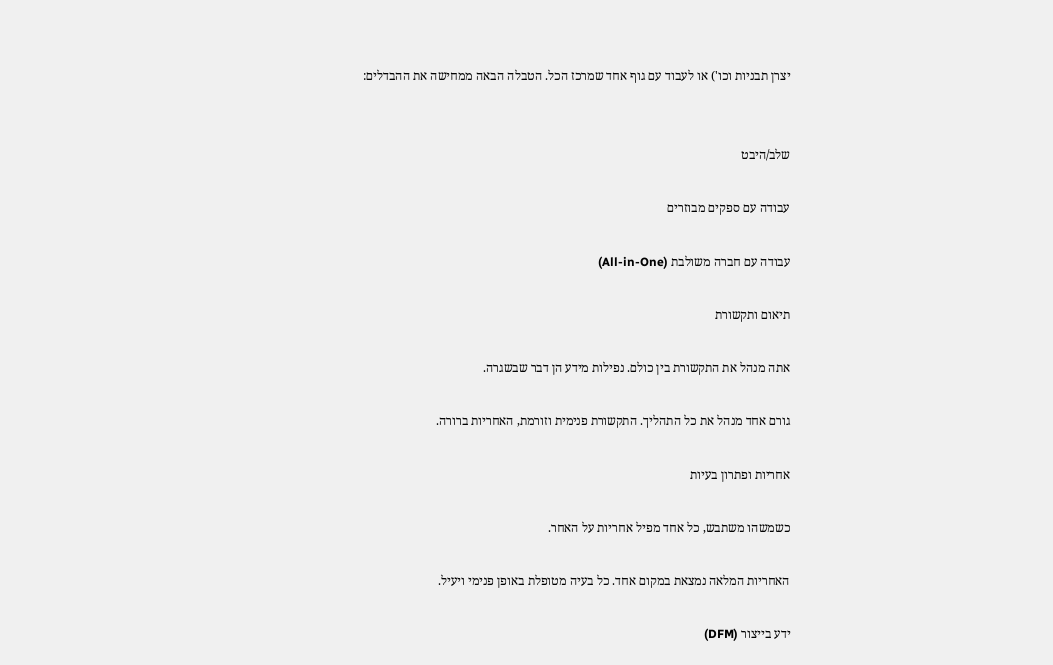יצרן תבניות וכו') או לעבוד עם גוף אחד שמרכז הכל. הטבלה הבאה ממחישה את ההבדלים:


שלב/היבט

עבודה עם ספקים מבוזרים

עבודה עם חברה משולבת (All-in-One)

תיאום ותקשורת

אתה מנהל את התקשורת בין כולם. נפילות מידע הן דבר שבשגרה.

גורם אחד מנהל את כל התהליך. התקשורת פנימית וזורמת, האחריות ברורה.

אחריות ופתרון בעיות

כשמשהו משתבש, כל אחד מפיל אחריות על האחר.

האחריות המלאה נמצאת במקום אחד. כל בעיה מטופלת באופן פנימי ויעיל.

ידע בייצור (DFM)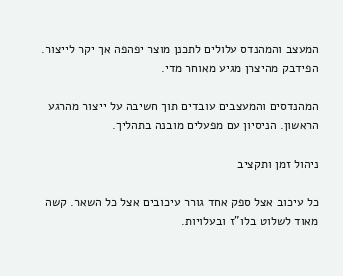המעצב והמהנדס עלולים לתכנן מוצר יפהפה אך יקר לייצור. הפידבק מהיצרן מגיע מאוחר מדי.

המהנדסים והמעצבים עובדים תוך חשיבה על ייצור מהרגע הראשון. הניסיון עם מפעלים מובנה בתהליך.

ניהול זמן ותקציב

כל עיכוב אצל ספק אחד גורר עיכובים אצל כל השאר. קשה מאוד לשלוט בלו"ז ובעלויות.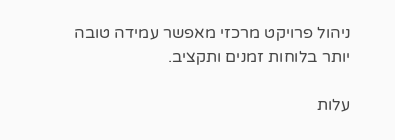ניהול פרויקט מרכזי מאפשר עמידה טובה יותר בלוחות זמנים ותקציב.

עלות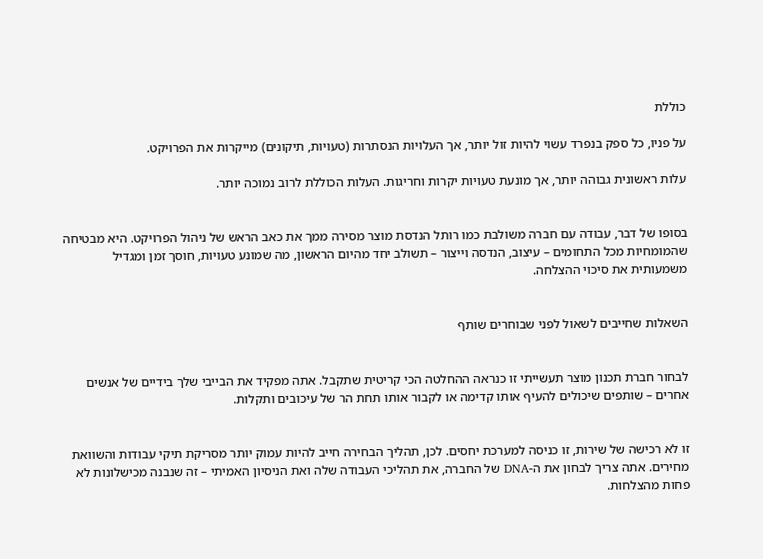כוללת

על פניו, כל ספק בנפרד עשוי להיות זול יותר, אך העלויות הנסתרות (טעויות, תיקונים) מייקרות את הפרויקט.

עלות ראשונית גבוהה יותר, אך מונעת טעויות יקרות וחריגות. העלות הכוללת לרוב נמוכה יותר.


בסופו של דבר, עבודה עם חברה משולבת כמו רותל הנדסת מוצר מסירה ממך את כאב הראש של ניהול הפרויקט. היא מבטיחה שהמומחיות מכל התחומים – עיצוב, הנדסה וייצור – תשולב יחד מהיום הראשון, מה שמונע טעויות, חוסך זמן ומגדיל משמעותית את סיכוי ההצלחה.


השאלות שחייבים לשאול לפני שבוחרים שותף


לבחור חברת תכנון מוצר תעשייתי זו כנראה ההחלטה הכי קריטית שתקבל. אתה מפקיד את הבייבי שלך בידיים של אנשים אחרים – שותפים שיכולים להעיף אותו קדימה או לקבור אותו תחת הר של עיכובים ותקלות.


זו לא רכישה של שירות, זו כניסה למערכת יחסים. לכן, תהליך הבחירה חייב להיות עמוק יותר מסריקת תיקי עבודות והשוואת מחירים. אתה צריך לבחון את ה-DNA של החברה, את תהליכי העבודה שלה ואת הניסיון האמיתי – זה שנבנה מכישלונות לא פחות מהצלחות.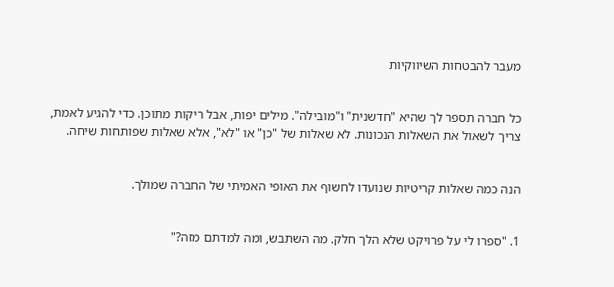מעבר להבטחות השיווקיות


כל חברה תספר לך שהיא "חדשנית" ו"מובילה". מילים יפות, אבל ריקות מתוכן. כדי להגיע לאמת, צריך לשאול את השאלות הנכונות. לא שאלות של "כן" או "לא", אלא שאלות שפותחות שיחה.


הנה כמה שאלות קריטיות שנועדו לחשוף את האופי האמיתי של החברה שמולך.


1. "ספרו לי על פרויקט שלא הלך חלק. מה השתבש, ומה למדתם מזה?"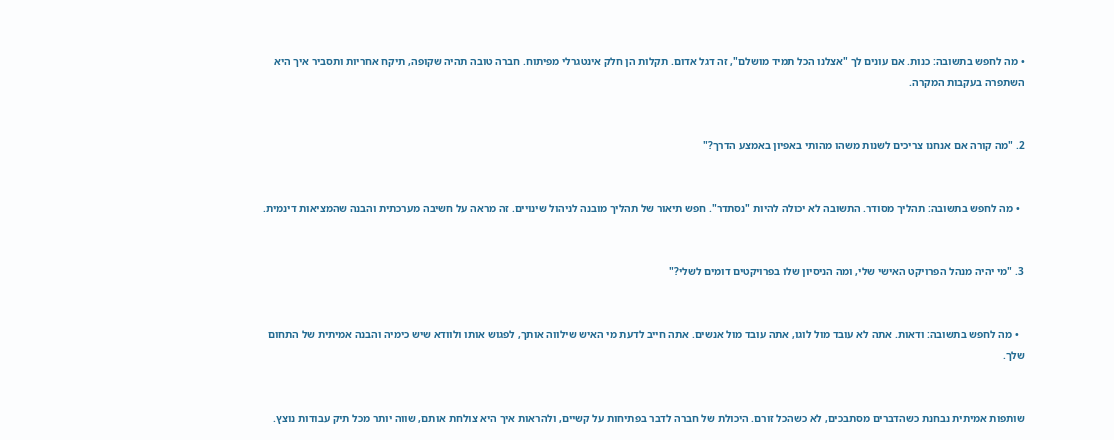• מה לחפש בתשובה: כנות. אם עונים לך "אצלנו הכל תמיד מושלם", זה דגל אדום. תקלות הן חלק אינטגרלי מפיתוח. חברה טובה תהיה שקופה, תיקח אחריות ותסביר איך היא השתפרה בעקבות המקרה.


2. "מה קורה אם אנחנו צריכים לשנות משהו מהותי באפיון באמצע הדרך?"


  • מה לחפש בתשובה: תהליך מסודר. התשובה לא יכולה להיות "נסתדר". חפש תיאור של תהליך מובנה לניהול שינויים. זה מראה על חשיבה מערכתית והבנה שהמציאות דינמית.


3. "מי יהיה מנהל הפרויקט האישי שלי, ומה הניסיון שלו בפרויקטים דומים לשלי?"


  • מה לחפש בתשובה: ודאות. אתה לא עובד מול לוגו, אתה עובד מול אנשים. אתה חייב לדעת מי האיש שילווה אותך, לפגוש אותו ולוודא שיש כימיה והבנה אמיתית של התחום שלך.


שותפות אמיתית נבחנת כשהדברים מסתבכים, לא כשהכל זורם. היכולת של חברה לדבר בפתיחות על קשיים, ולהראות איך היא צולחת אותם, שווה יותר מכל תיק עבודות נוצץ.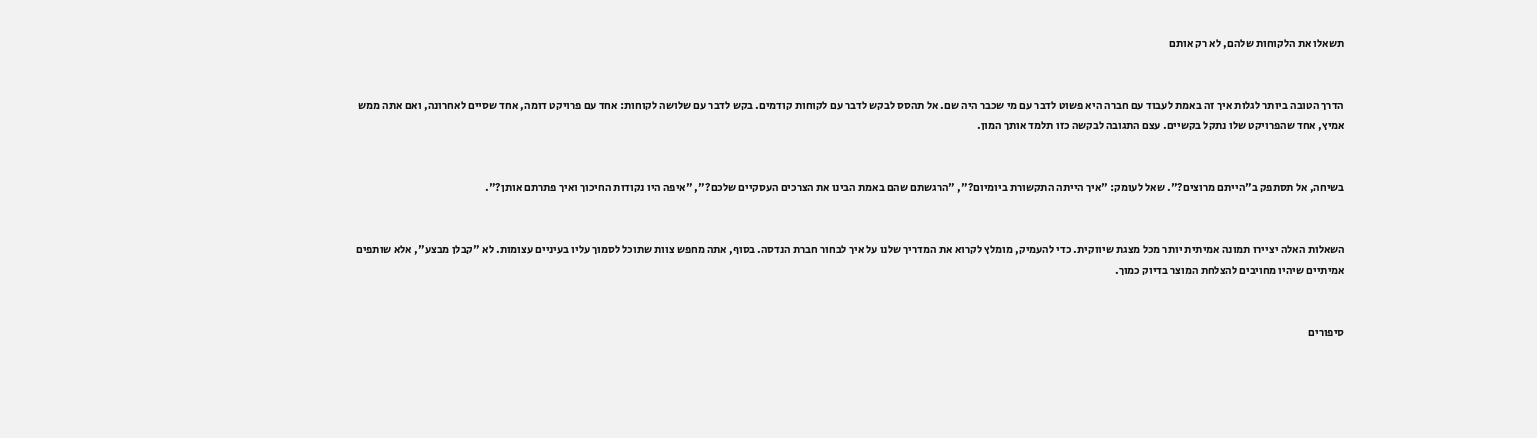תשאלו את הלקוחות שלהם, לא רק אותם


הדרך הטובה ביותר לגלות איך זה באמת לעבוד עם חברה היא פשוט לדבר עם מי שכבר היה שם. אל תהסס לבקש לדבר עם לקוחות קודמים. בקש לדבר עם שלושה לקוחות: אחד עם פרויקט דומה, אחד שסיים לאחרונה, ואם אתה ממש אמיץ, אחד שהפרויקט שלו נתקל בקשיים. עצם התגובה לבקשה כזו תלמד אותך המון.


בשיחה, אל תסתפק ב"הייתם מרוצים?". שאל לעומק: "איך הייתה התקשורת ביומיום?", "הרגשתם שהם באמת הבינו את הצרכים העסקיים שלכם?", "איפה היו נקודות החיכוך ואיך פתרתם אותן?".


השאלות האלה יציירו תמונה אמיתית יותר מכל מצגת שיווקית. כדי להעמיק, מומלץ לקרוא את המדריך שלנו על איך לבחור חברת הנדסה. בסוף, אתה מחפש צוות שתוכל לסמוך עליו בעיניים עצומות. לא "קבלן מבצע", אלא שותפים אמיתיים שיהיו מחויבים להצלחת המוצר בדיוק כמוך.


סיפורים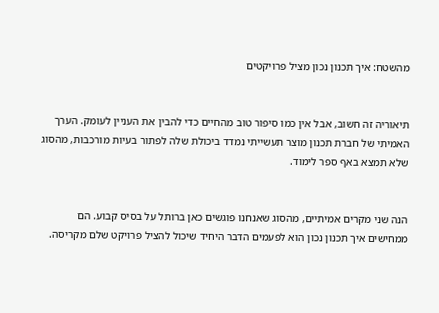מהשטח: איך תכנון נכון מציל פרויקטים


תיאוריה זה חשוב, אבל אין כמו סיפור טוב מהחיים כדי להבין את העניין לעומק. הערך האמיתי של חברת תכנון מוצר תעשייתי נמדד ביכולת שלה לפתור בעיות מורכבות, מהסוג שלא תמצא באף ספר לימוד.


הנה שני מקרים אמיתיים, מהסוג שאנחנו פוגשים כאן ברותל על בסיס קבוע. הם ממחישים איך תכנון נכון הוא לפעמים הדבר היחיד שיכול להציל פרויקט שלם מקריסה.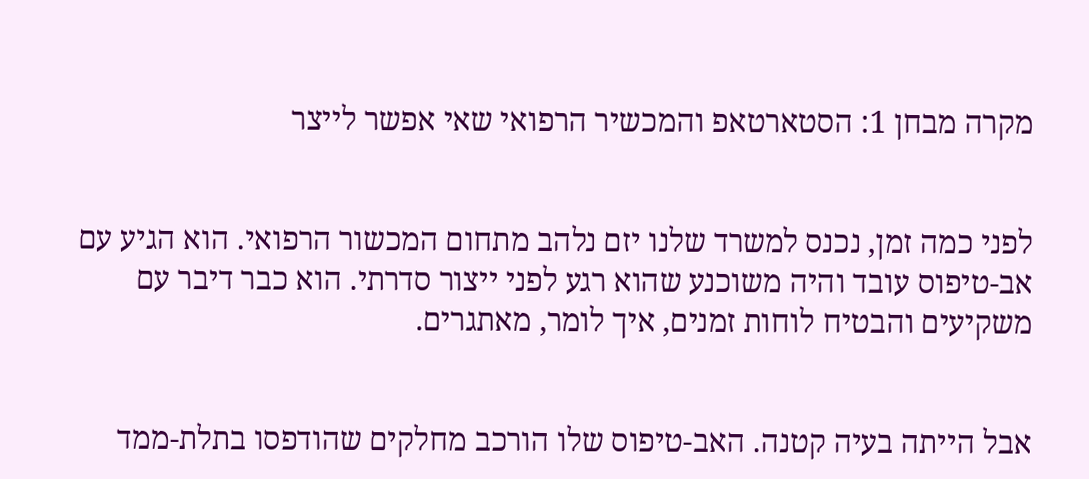מקרה מבחן 1: הסטארטאפ והמכשיר הרפואי שאי אפשר לייצר


לפני כמה זמן, נכנס למשרד שלנו יזם נלהב מתחום המכשור הרפואי. הוא הגיע עם אב-טיפוס עובד והיה משוכנע שהוא רגע לפני ייצור סדרתי. הוא כבר דיבר עם משקיעים והבטיח לוחות זמנים, איך לומר, מאתגרים.


אבל הייתה בעיה קטנה. האב-טיפוס שלו הורכב מחלקים שהודפסו בתלת-ממד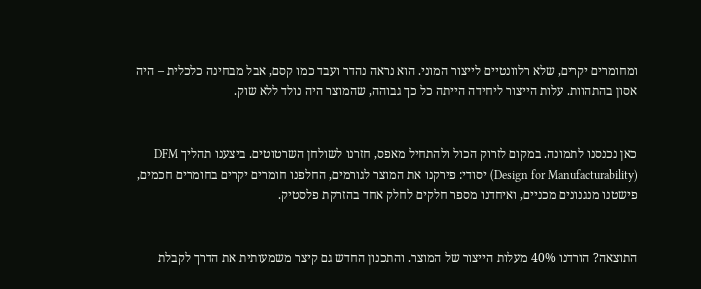ומחומרים יקרים, שלא רלוונטיים לייצור המוני. הוא נראה נהדר ועבד כמו קסם, אבל מבחינה כלכלית – היה אסון בהתהוות. עלות הייצור ליחידה הייתה כל כך גבוהה, שהמוצר היה נולד ללא שוק.


כאן נכנסנו לתמונה. במקום לזרוק הכול ולהתחיל מאפס, חזרנו לשולחן השרטוטים. ביצענו תהליך DFM (Design for Manufacturability) יסודי: פירקנו את המוצר לגורמים, החלפנו חומרים יקרים בחומרים חכמים, פישטנו מנגנונים מכניים, ואיחדנו מספר חלקים לחלק אחד בהזרקת פלסטיק.


התוצאה? הורדנו 40% מעלות הייצור של המוצר. והתכנון החדש גם קיצר משמעותית את הדרך לקבלת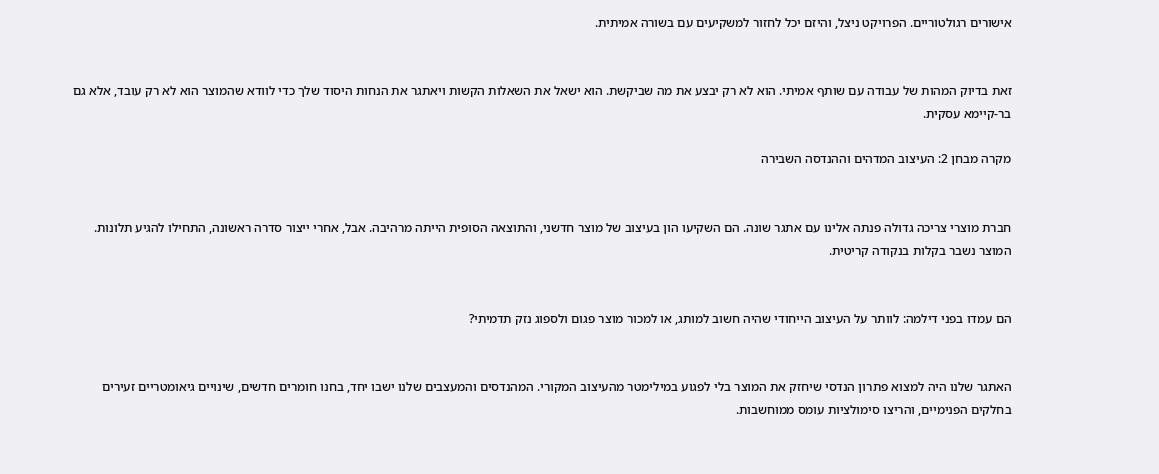אישורים רגולטוריים. הפרויקט ניצל, והיזם יכל לחזור למשקיעים עם בשורה אמיתית.


זאת בדיוק המהות של עבודה עם שותף אמיתי. הוא לא רק יבצע את מה שביקשת. הוא ישאל את השאלות הקשות ויאתגר את הנחות היסוד שלך כדי לוודא שהמוצר הוא לא רק עובד, אלא גם בר-קיימא עסקית.

מקרה מבחן 2: העיצוב המדהים וההנדסה השבירה


חברת מוצרי צריכה גדולה פנתה אלינו עם אתגר שונה. הם השקיעו הון בעיצוב של מוצר חדשני, והתוצאה הסופית הייתה מרהיבה. אבל, אחרי ייצור סדרה ראשונה, התחילו להגיע תלונות. המוצר נשבר בקלות בנקודה קריטית.


הם עמדו בפני דילמה: לוותר על העיצוב הייחודי שהיה חשוב למותג, או למכור מוצר פגום ולספוג נזק תדמיתי?


האתגר שלנו היה למצוא פתרון הנדסי שיחזק את המוצר בלי לפגוע במילימטר מהעיצוב המקורי. המהנדסים והמעצבים שלנו ישבו יחד, בחנו חומרים חדשים, שינויים גיאומטריים זעירים בחלקים הפנימיים, והריצו סימולציות עומס ממוחשבות.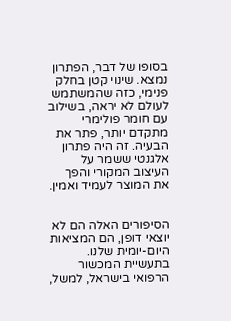בסופו של דבר, הפתרון נמצא. שינוי קטן בחלק פנימי, כזה שהמשתמש לעולם לא יראה, בשילוב עם חומר פולימרי מתקדם יותר, פתר את הבעיה. זה היה פתרון אלגנטי ששמר על העיצוב המקורי והפך את המוצר לעמיד ואמין.


הסיפורים האלה הם לא יוצאי דופן, הם המציאות היום-יומית שלנו. בתעשיית המכשור הרפואי בישראל, למשל,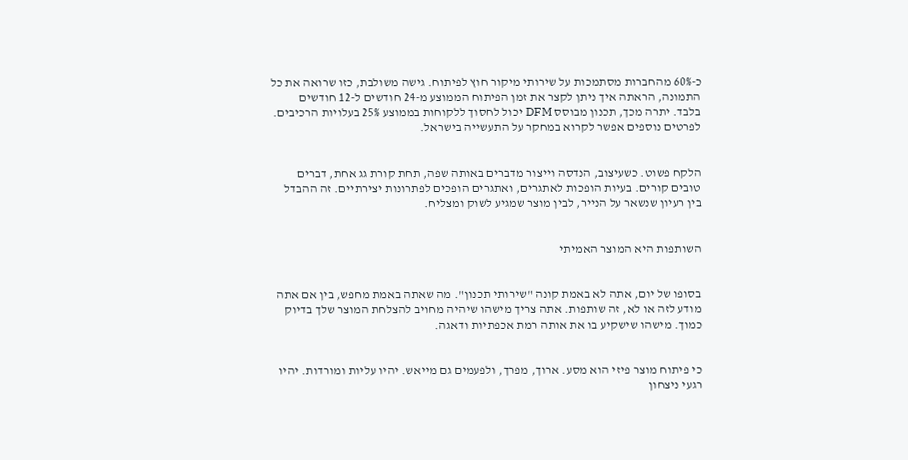כ-60% מהחברות מסתמכות על שירותי מיקור חוץ לפיתוח. גישה משולבת, כזו שרואה את כל התמונה, הראתה איך ניתן לקצר את זמן הפיתוח הממוצע מ-24 חודשים ל-12 חודשים בלבד. יתרה מכך, תכנון מבוסס DFM יכול לחסוך ללקוחות בממוצע 25% בעלויות הרכיבים. לפרטים נוספים אפשר לקרוא במחקר על התעשייה בישראל.


הלקח פשוט. כשעיצוב, הנדסה וייצור מדברים באותה שפה, תחת קורת גג אחת, דברים טובים קורים. בעיות הופכות לאתגרים, ואתגרים הופכים לפתרונות יצירתיים. זה ההבדל בין רעיון שנשאר על הנייר, לבין מוצר שמגיע לשוק ומצליח.


השותפות היא המוצר האמיתי


בסופו של יום, אתה לא באמת קונה "שירותי תכנון". מה שאתה באמת מחפש, בין אם אתה מודע לזה או לא, זה שותפות. אתה צריך מישהו שיהיה מחויב להצלחת המוצר שלך בדיוק כמוך. מישהו שישקיע בו את אותה רמת אכפתיות ודאגה.


כי פיתוח מוצר פיזי הוא מסע. ארוך, מפרך, ולפעמים גם מייאש. יהיו עליות ומורדות. יהיו רגעי ניצחון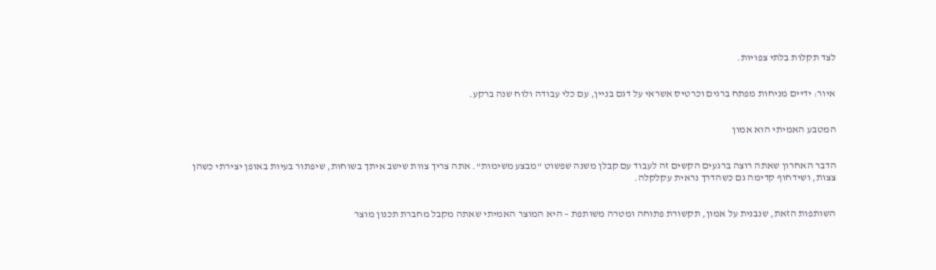לצד תקלות בלתי צפויות.


איור: ידיים מניחות מפתח ברגים וכרטיס אשראי על דגם בניין, עם כלי עבודה ולוח שנה ברקע.


המטבע האמיתי הוא אמון


הדבר האחרון שאתה רוצה ברגעים הקשים זה לעבוד עם קבלן משנה שפשוט "מבצע משימות". אתה צריך צוות שישב איתך בשוחות, שיפתור בעיות באופן יצירתי כשהן צצות, ושידחוף קדימה גם כשהדרך נראית עקלקלה.


השותפות הזאת, שנבנית על אמון, תקשורת פתוחה ומטרה משותפת – היא המוצר האמיתי שאתה מקבל מחברת תכנון מוצר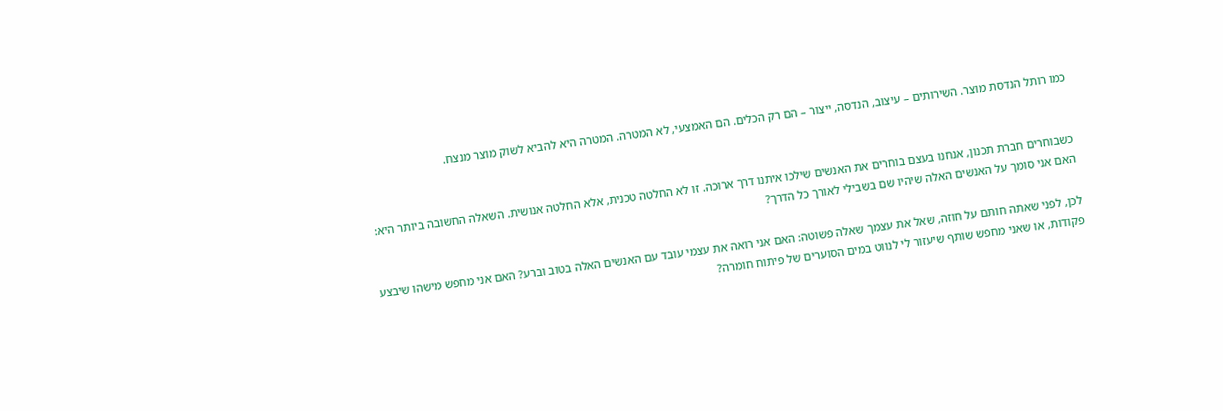כמו רותל הנדסת מוצר. השירותים – עיצוב, הנדסה, ייצור – הם רק הכלים. הם האמצעי, לא המטרה. המטרה היא להביא לשוק מוצר מנצח.


כשבוחרים חברת תכנון, אנחנו בעצם בוחרים את האנשים שילכו איתנו דרך ארוכה. זו לא החלטה טכנית, אלא החלטה אנושית. השאלה החשובה ביותר היא: האם אני סומך על האנשים האלה שיהיו שם בשבילי לאורך כל הדרך?

לכן, לפני שאתה חותם על חוזה, שאל את עצמך שאלה פשוטה: האם אני רואה את עצמי עובד עם האנשים האלה בטוב וברע? האם אני מחפש מישהו שיבצע פקודות, או שאני מחפש שותף שיעזור לי לנווט במים הסוערים של פיתוח חומרה?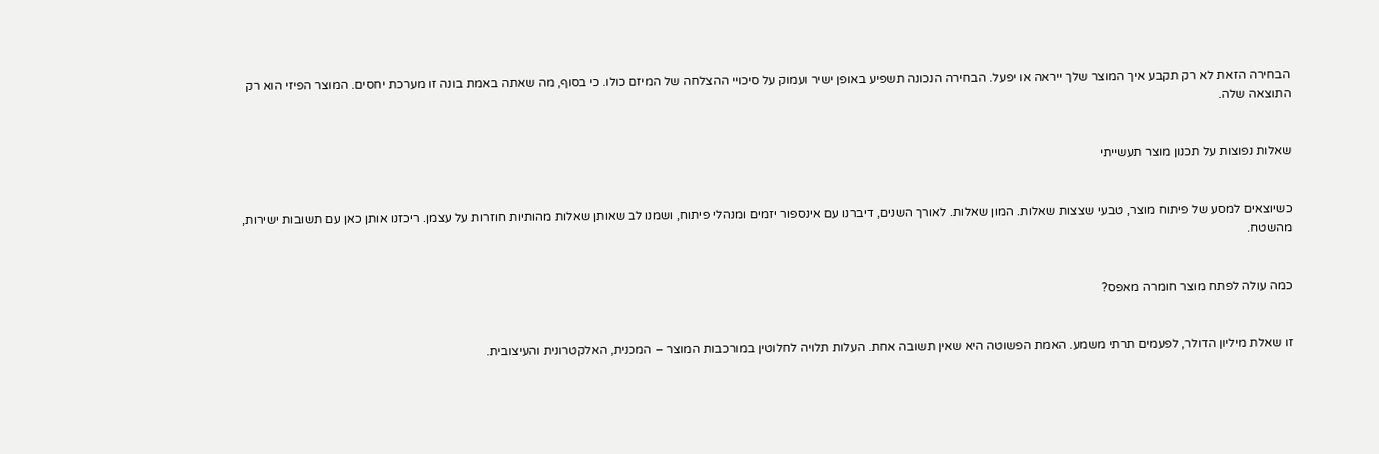הבחירה הזאת לא רק תקבע איך המוצר שלך ייראה או יפעל. הבחירה הנכונה תשפיע באופן ישיר ועמוק על סיכויי ההצלחה של המיזם כולו. כי בסוף, מה שאתה באמת בונה זו מערכת יחסים. המוצר הפיזי הוא רק התוצאה שלה.


שאלות נפוצות על תכנון מוצר תעשייתי


כשיוצאים למסע של פיתוח מוצר, טבעי שצצות שאלות. המון שאלות. לאורך השנים, דיברנו עם אינספור יזמים ומנהלי פיתוח, ושמנו לב שאותן שאלות מהותיות חוזרות על עצמן. ריכזנו אותן כאן עם תשובות ישירות, מהשטח.


כמה עולה לפתח מוצר חומרה מאפס?


זו שאלת מיליון הדולר, לפעמים תרתי משמע. האמת הפשוטה היא שאין תשובה אחת. העלות תלויה לחלוטין במורכבות המוצר – המכנית, האלקטרונית והעיצובית.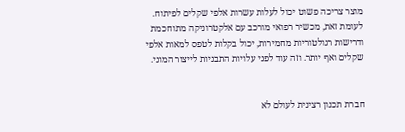מוצר צריכה פשוט יכול לעלות עשרות אלפי שקלים לפיתוח. לעומת זאת, מכשיר רפואי מורכב עם אלקטרוניקה מתוחכמת ודרישות רגולטוריות מחמירות, יכול בקלות לטפס למאות אלפי שקלים ואף יותר. וזה עוד לפני עלויות התבניות לייצור המוני.


חברת תכנון רצינית לעולם לא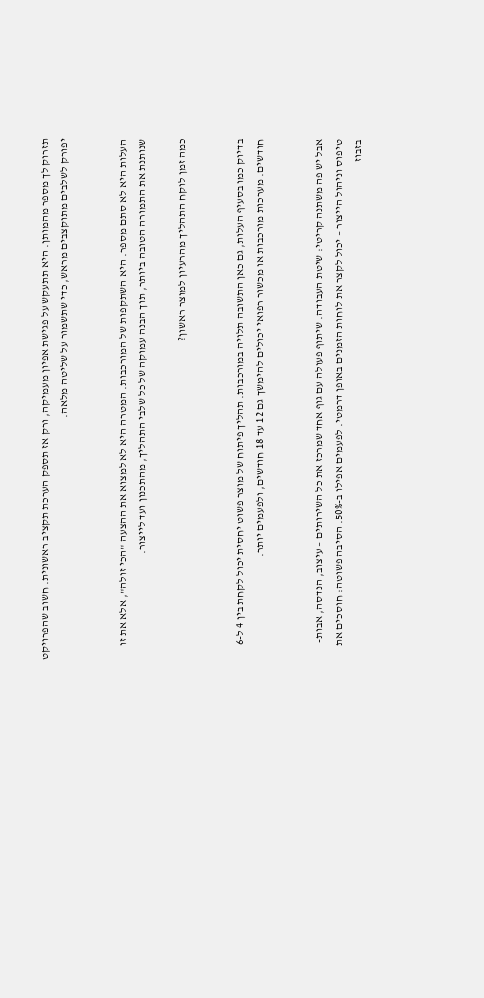תזרוק לך מספר מהמותן. היא תתעקש על פגישת אפיון מעמיקה, ורק אז תספק הערכת תקציב ראשונית. חשוב שהפרויקט יפורק לשלבים מתוקצבים מראש, כדי שתשמור על שליטה מלאה.


העלות היא לא סתם מספר. היא השתקפות של המורכבות. המטרה היא לא למצוא את ההצעה "הכי זולה", אלא את זו שנותנת את התמורה הטובה ביותר, תוך הבנה עמוקה של כל שלבי התהליך, מהתכנון ועד לייצור.

כמה זמן לוקח התהליך מהרעיון למוצר ראשון?


בדיוק כמו בסעיף העלות, גם כאן התשובה תלויה במורכבות. תהליך פיתוח של מוצר פשוט יחסית יכול לקחת בין 4 ל-6 חודשים. מערכות מורכבות או מכשור רפואי יכולים להימשך גם 12 עד 18 חודשים, ולפעמים יותר.


אבל יש פה משתנה קריטי: שיטת העבודה. שיתוף פעולה עם גוף אחד שמרכז את כל השירותים – עיצוב, הנדסה, אבות-טיפוס וניהול הייצור – יכול לקצר את לוחות הזמנים באופן דרמטי. לפעמים אפילו ב-50%. הסיבה פשוטה: חוסכים את בזבוז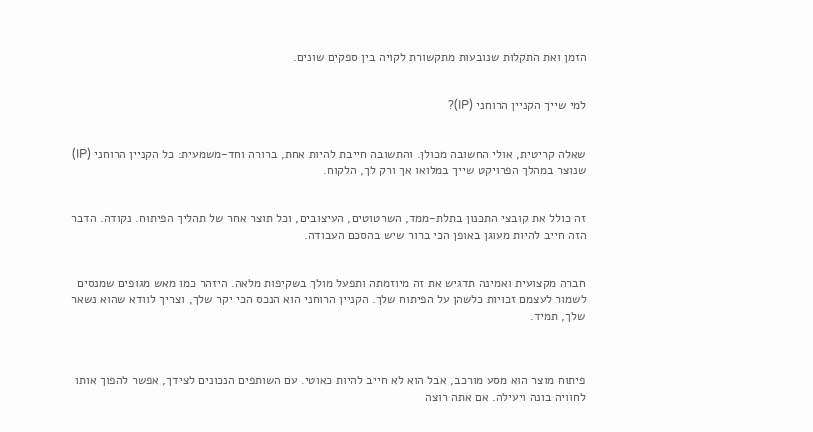הזמן ואת התקלות שנובעות מתקשורת לקויה בין ספקים שונים.


למי שייך הקניין הרוחני (IP)?


שאלה קריטית, אולי החשובה מכולן. והתשובה חייבת להיות אחת, ברורה וחד-משמעית: כל הקניין הרוחני (IP) שנוצר במהלך הפרויקט שייך במלואו אך ורק לך, הלקוח.


זה כולל את קובצי התכנון בתלת-ממד, השרטוטים, העיצובים, וכל תוצר אחר של תהליך הפיתוח. נקודה. הדבר הזה חייב להיות מעוגן באופן הכי ברור שיש בהסכם העבודה.


חברה מקצועית ואמינה תדגיש את זה מיוזמתה ותפעל מולך בשקיפות מלאה. היזהר כמו מאש מגופים שמנסים לשמור לעצמם זכויות כלשהן על הפיתוח שלך. הקניין הרוחני הוא הנכס הכי יקר שלך, וצריך לוודא שהוא נשאר שלך, תמיד.



פיתוח מוצר הוא מסע מורכב, אבל הוא לא חייב להיות כאוטי. עם השותפים הנכונים לצידך, אפשר להפוך אותו לחוויה בונה ויעילה. אם אתה רוצה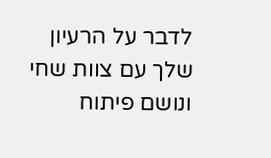לדבר על הרעיון שלך עם צוות שחי ונושם פיתוח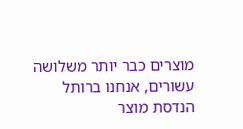מוצרים כבר יותר משלושה עשורים, אנחנו ברותל הנדסת מוצר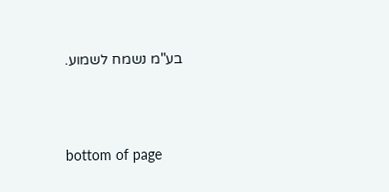בע"מ נשמח לשמוע.





bottom of page